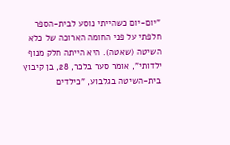"יום-יום כשהייתי נוסע לבית-הספר חלפתי על פני החומה הארוכה של כלא השיטה (שאטה). היא הייתה חלק מנוף ילדותי", אומר סער בלכר, 28, בן קיבוץ בית-השיטה בגלבוע, "כילדים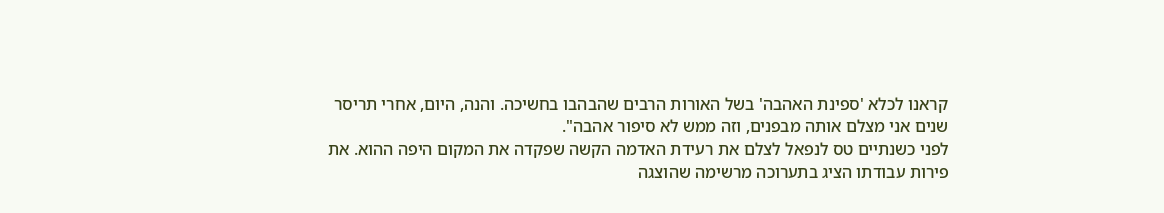קראנו לכלא 'ספינת האהבה' בשל האורות הרבים שהבהבו בחשיכה. והנה, היום, אחרי תריסר שנים אני מצלם אותה מבפנים, וזה ממש לא סיפור אהבה".
לפני כשנתיים טס לנפאל לצלם את רעידת האדמה הקשה שפקדה את המקום היפה ההוא. את פירות עבודתו הציג בתערוכה מרשימה שהוצגה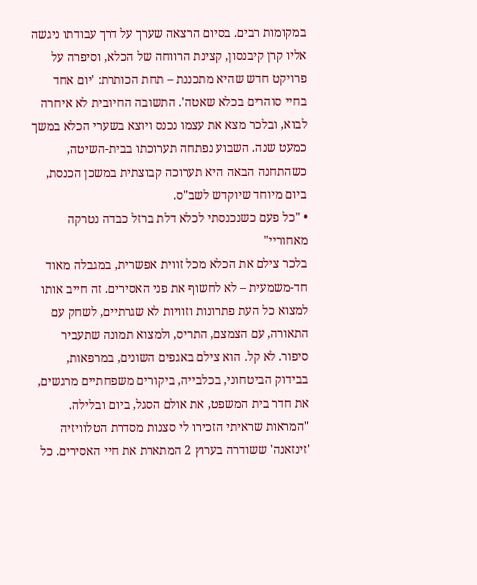במקומות רבים. בסיום הרצאה שערך על דרך עבודתו ניגשה אליו קרן קיבנסון, קצינת הרווחה של הכלא, וסיפרה על פרויקט חדש שהיא מתכננת – תחת הכותרת: 'יום אחד בחיי סוהרים בכלא שאטה'. התשובה החיובית לא איחרה לבוא, ובלכר מצא את עצמו נכנס ויוצא בשערי הכלא במשך כמעט שנה. השבוע נפתחה תערוכתו בבית-השיטה, כשהתחנה הבאה היא תערוכה קבוצתית במשכן הכנסת, ביום מיוחד שיוקדש לשב"ס.
• "כל פעם כשנכנסתי לכלא דלת ברזל כבדה נטרקה מאחוריי"
בלכר צילם את הכלא מכל זווית אפשרית, במגבלה מאוד חד-משמעית – לא לחשוף את פני האסירים. זה חייב אותו למצוא כל העת פתרונות וזוויות לא שגרתיים, לשחק עם התאורה, עם הצמצם, התריס, ולמצוא תמונה שתעביר סיפור. לא קל. הוא צילם באגפים השונים, במרפאות, בבידוק הביטחוני, בכלבייה, ביקורים משפחתיים מרגשים, את חדר בית המשפט, את אולם הסגל, ביום ובלילה.
"המראות שראיתי הזכירו לי סצנות מסדרת הטלוויזיה 'זינזאנה' ששודרה בערוץ 2 המתארת את חיי האסירים. כל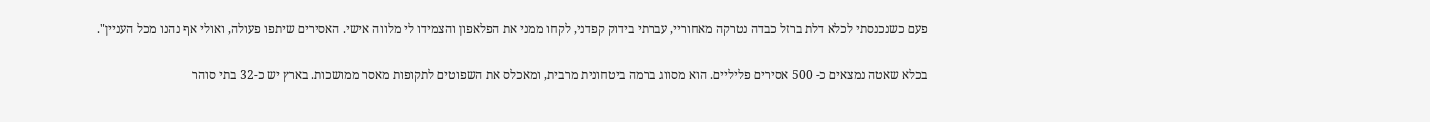פעם כשנכנסתי לכלא דלת ברזל כבדה נטרקה מאחוריי, עברתי בידוק קפדני, לקחו ממני את הפלאפון והצמידו לי מלווה אישי. האסירים שיתפו פעולה, ואולי אף נהנו מכל העניין".

בכלא שאטה נמצאים כ- 500 אסירים פליליים. הוא מסווג ברמה ביטחונית מרבית, ומאכלס את השפוטים לתקופות מאסר ממושכות. בארץ יש כ-32 בתי סוהר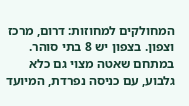המחולקים למחוזות: דרום, מרכז וצפון. בצפון יש 8 בתי סוהר. במתחם שאטה מצוי גם כלא גלבוע, עם כניסה נפרדת, המיועד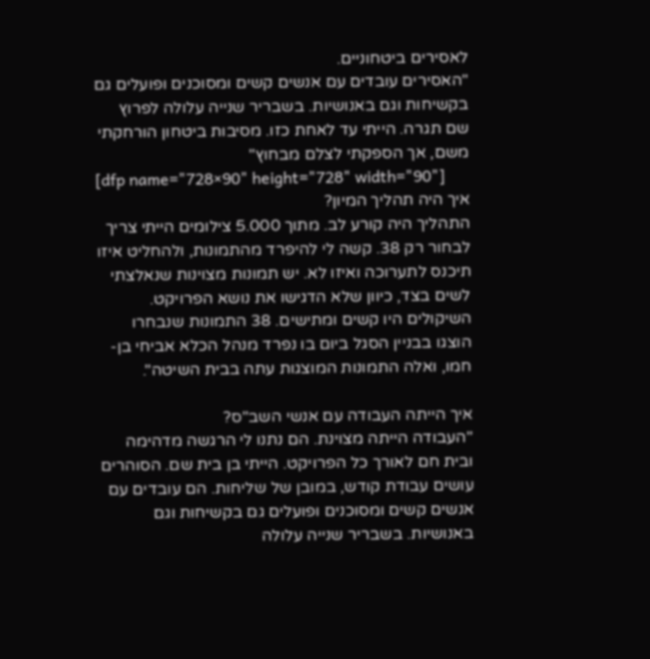לאסירים ביטחוניים.
"האסירים עובדים עם אנשים קשים ומסוכנים ופועלים גם בקשיחות וגם באנושיות. בשבריר שנייה עלולה לפרוץ שם תגרה. הייתי עד לאחת כזו. מסיבות ביטחון הורחקתי משם, אך הספקתי לצלם מבחוץ"
[dfp name="728×90" height="728" width="90"]
איך היה תהליך המיון?
התהליך היה קורע לב. מתוך 5.000 צילומים הייתי צריך לבחור רק 38. קשה לי להיפרד מהתמונות, ולהחליט איזו תיכנס לתערוכה ואיזו לא. יש תמונות מצוינות שנאלצתי לשים בצד, כיוון שלא הדגישו את נושא הפרויקט. השיקולים היו קשים ומתישים. 38 התמונות שנבחרו הוצגו בבניין הסגל ביום בו נפרד מנהל הכלא אביחי בן-חמו, ואלה התמונות המוצגות עתה בבית השיטה".

איך הייתה העבודה עם אנשי השב"ס?
"העבודה הייתה מצוינת. הם נתנו לי הרגשה מדהימה ובית חם לאורך כל הפרויקט. הייתי בן בית שם. הסוהרים עושים עבודת קודש, במובן של שליחות. הם עובדים עם אנשים קשים ומסוכנים ופועלים גם בקשיחות וגם באנושיות. בשבריר שנייה עלולה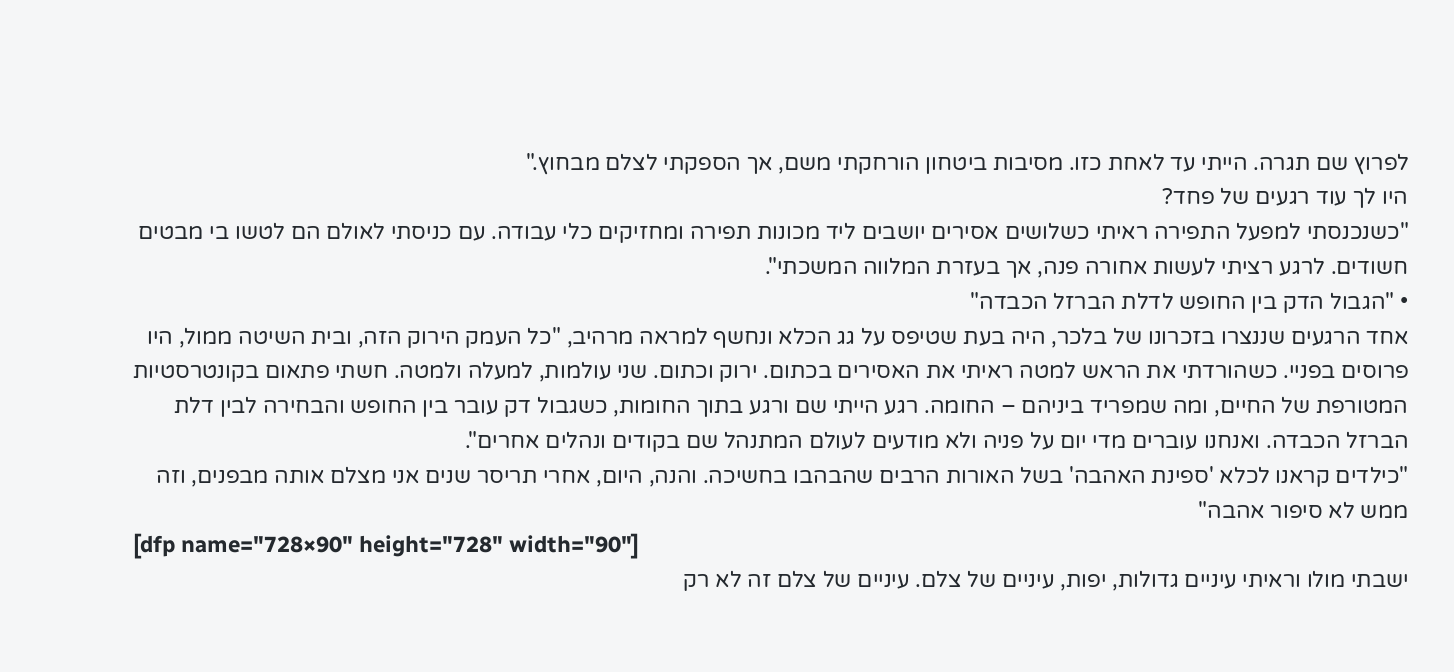לפרוץ שם תגרה. הייתי עד לאחת כזו. מסיבות ביטחון הורחקתי משם, אך הספקתי לצלם מבחוץ."
היו לך עוד רגעים של פחד?
"כשנכנסתי למפעל התפירה ראיתי כשלושים אסירים יושבים ליד מכונות תפירה ומחזיקים כלי עבודה. עם כניסתי לאולם הם לטשו בי מבטים חשודים. לרגע רציתי לעשות אחורה פנה, אך בעזרת המלווה המשכתי".
• "הגבול הדק בין החופש לדלת הברזל הכבדה"
אחד הרגעים שננצרו בזכרונו של בלכר, היה בעת שטיפס על גג הכלא ונחשף למראה מרהיב, "כל העמק הירוק הזה, ובית השיטה ממול, היו פרוסים בפניי. כשהורדתי את הראש למטה ראיתי את האסירים בכתום. ירוק וכתום. שני עולמות, למעלה ולמטה. חשתי פתאום בקונטרסטיות המטורפת של החיים, ומה שמפריד ביניהם – החומה. רגע הייתי שם ורגע בתוך החומות, כשגבול דק עובר בין החופש והבחירה לבין דלת הברזל הכבדה. ואנחנו עוברים מדי יום על פניה ולא מודעים לעולם המתנהל שם בקודים ונהלים אחרים".
"כילדים קראנו לכלא 'ספינת האהבה' בשל האורות הרבים שהבהבו בחשיכה. והנה, היום, אחרי תריסר שנים אני מצלם אותה מבפנים, וזה ממש לא סיפור אהבה"
[dfp name="728×90" height="728" width="90"]
ישבתי מולו וראיתי עיניים גדולות, יפות, עיניים של צלם. עיניים של צלם זה לא רק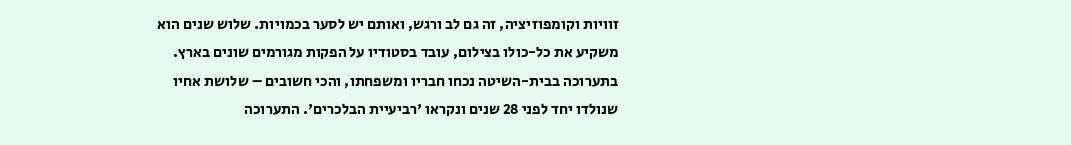זוויות וקומפוזיציה, זה גם לב ורגש, ואותם יש לסער בכמויות. שלוש שנים הוא משקיע את כל-כולו בצילום, עובד בסטודיו על הפקות מגורמים שונים בארץ. בתערוכה בבית-השיטה נכחו חבריו ומשפחתו, והכי חשובים – שלושת אחיו שנולדו יחד לפני 28 שנים ונקראו 'רביעיית הבלכרים'. התערוכה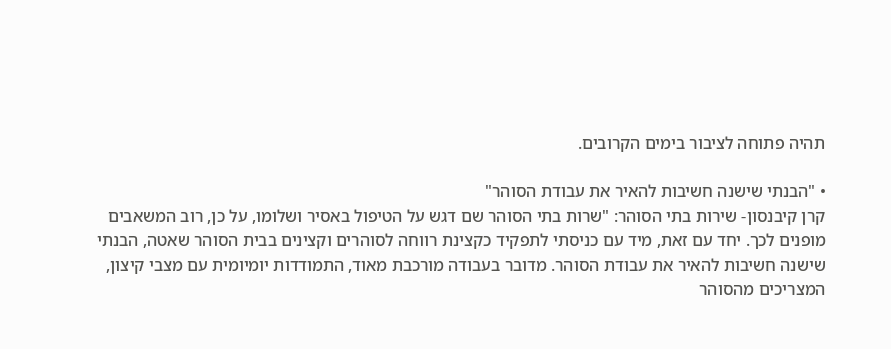תהיה פתוחה לציבור בימים הקרובים.

• "הבנתי שישנה חשיבות להאיר את עבודת הסוהר"
קרן קיבנסון- שירות בתי הסוהר: "שרות בתי הסוהר שם דגש על הטיפול באסיר ושלומו, על כן, רוב המשאבים מופנים לכך. יחד עם זאת, מיד עם כניסתי לתפקיד כקצינת רווחה לסוהרים וקצינים בבית הסוהר שאטה, הבנתי שישנה חשיבות להאיר את עבודת הסוהר. מדובר בעבודה מורכבת מאוד, התמודדות יומיומית עם מצבי קיצון, המצריכים מהסוהר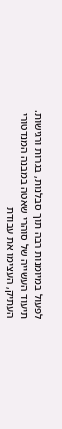לפעול במיומנות רבה תוך סבלנות, בגרות ורגישות. תיעוד העשייה של סוהרי שאטה במבנה המנדטורי העתיק, העצימו את עבודת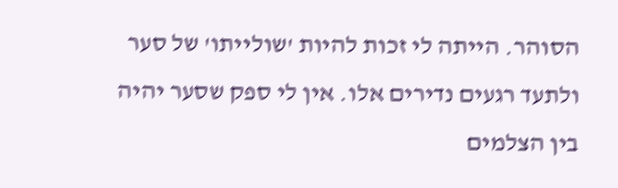הסוהר. הייתה לי זכות להיות 'שולייתו' של סער ולתעד רגעים נדירים אלו. אין לי ספק שסער יהיה בין הצלמים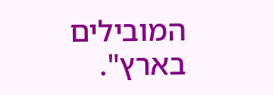המובילים בארץ".